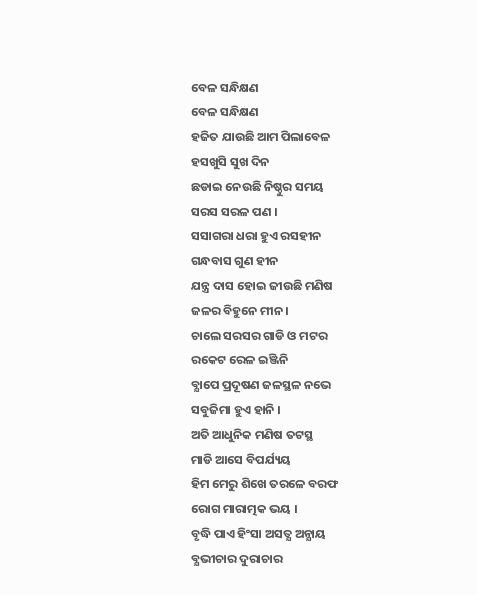ବେଳ ସନ୍ଧିକ୍ଷଣ
ବେଳ ସନ୍ଧିକ୍ଷଣ
ହଜିତ ଯାଉଛି ଆମ ପିଲାବେଳ
ହସଖୁସି ସୁଖ ଦିନ
ଛଡାଇ ନେଉଛି ନିଷ୍ଠୁର ସମୟ
ସରସ ସରଳ ପଣ ।
ସସାଗରା ଧରା ହୁଏ ରସହୀନ
ଗନ୍ଧବାସ ଗୁଣ ହୀନ
ଯନ୍ତ୍ର ଦାସ ହୋଇ ଜୀଉଛି ମଣିଷ
ଜଳର ବିହୁନେ ମୀନ ।
ଚାଲେ ସରସର ଗାଡି ଓ ମଟର
ରକେଟ ରେଳ ଇଞ୍ଜିନି
ବ୍ଯାପେ ପ୍ରଦୂଷଣ ଜଳସ୍ଥଳ ନଭେ
ସବୁଜିମା ହୁଏ ହାନି ।
ଅତି ଆଧୁନିକ ମଣିଷ ତଟସ୍ଥ
ମାଡି ଆସେ ବିପର୍ଯ୍ୟୟ
ହିମ ମେରୁ ଶିଖେ ତରଳେ ବରଫ
ରୋଗ ମାରାତ୍ମକ ଭୟ ।
ବୃଦ୍ଧି ପାଏ ହିଂସା ଅସତ୍ଯ ଅନ୍ଯାୟ
ବ୍ଯଭୀଚାର ଦୁରାଚାର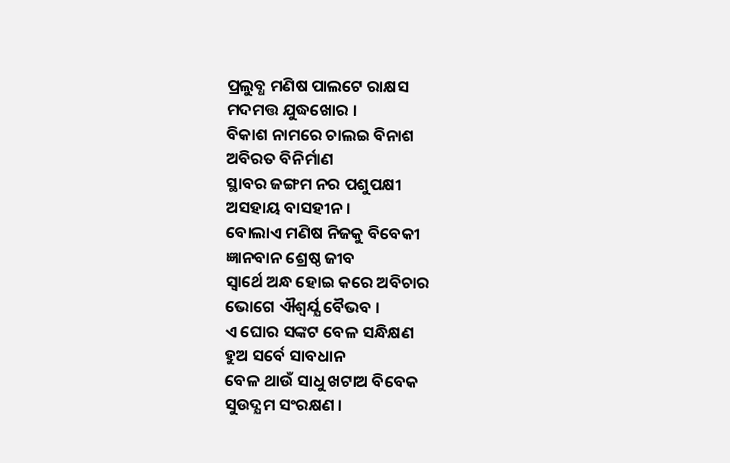ପ୍ରଲୁବ୍ଧ ମଣିଷ ପାଲଟେ ରାକ୍ଷସ
ମଦମତ୍ତ ଯୁଦ୍ଧଖୋର ।
ବିକାଶ ନାମରେ ଚାଲଇ ବିନାଶ
ଅବିରତ ବିନିର୍ମାଣ
ସ୍ଥାବର ଜଙ୍ଗମ ନର ପଶୁପକ୍ଷୀ
ଅସହାୟ ବାସହୀନ ।
ବୋଲାଏ ମଣିଷ ନିଜକୁ ବିବେକୀ
ଜ୍ଞାନବାନ ଶ୍ରେଷ୍ଠ ଜୀବ
ସ୍ବାର୍ଥେ ଅନ୍ଧ ହୋଇ କରେ ଅବିଚାର
ଭୋଗେ ଐଶ୍ବର୍ଯ୍ଯ ବୈଭବ ।
ଏ ଘୋର ସଙ୍କଟ ବେଳ ସନ୍ଧିକ୍ଷଣ
ହୁଅ ସର୍ବେ ସାବଧାନ
ବେଳ ଥାଉଁ ସାଧୁ ଖଟାଅ ବିବେକ
ସୁଉଦ୍ଯମ ସଂରକ୍ଷଣ ।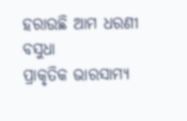ହରାଉଛି ଆମ ଧରଣୀ ବସୁଧା
ପ୍ରାକୃତିକ ଭାରସାମ୍ଯ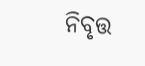ନିବୃତ୍ତ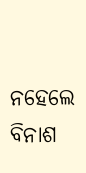ନହେଲେ ବିନାଶ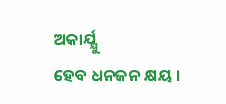ଅକାର୍ଯ୍ଯୁ
ହେବ ଧନଜନ କ୍ଷୟ ।